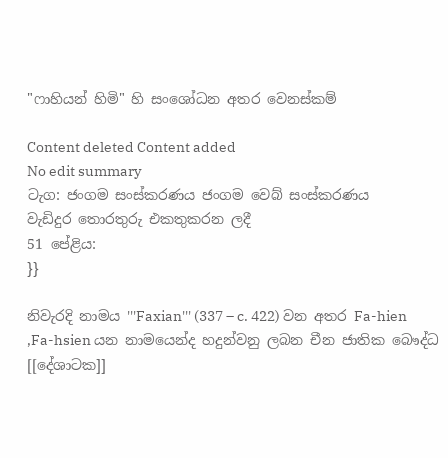"ෆාහියන් හිමි" හි සංශෝධන අතර වෙනස්කම්

Content deleted Content added
No edit summary
ටැග: ජංගම සංස්කරණය ජංගම වෙබ් සංස්කරණය
වැඩිදුර තොරතුරු එකතුකරන ලදී
51 පේළිය:
}}

නිවැරදි නාමය '''Faxian''' (337 – c. 422) වන අතර Fa-hien ,Fa-hsien යන නාමයෙන්ද හදුන්වනු ලබන චීන ජාතික බෞද්ධ [[දේශාටක]]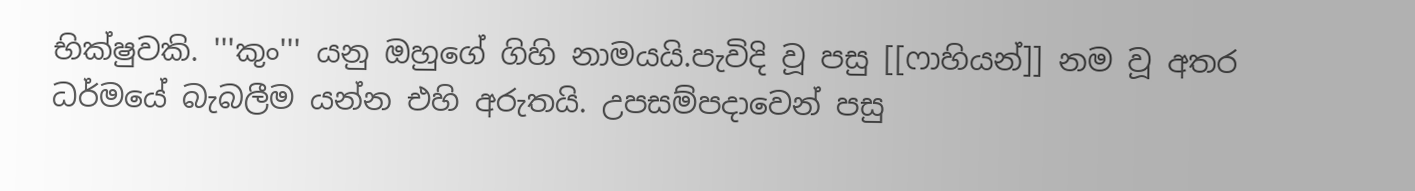භික්ෂුවකි. '''කුං''' යනු ඔහුගේ ගිහි නාමයයි.පැවිදි වූ පසු [[ෆාහියන්]] නම වූ අතර ධර්මයේ බැබලීම යන්න එහි අරුතයි. උපසම්පදාවෙන් පසු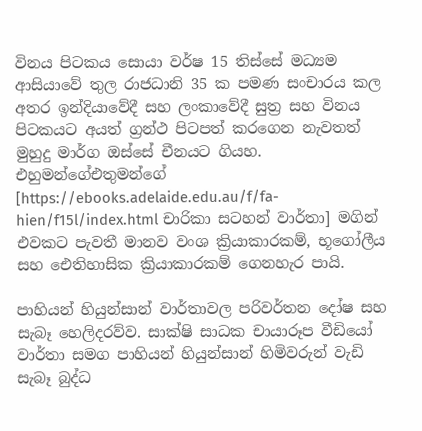විනය පිටකය සොයා වර්ෂ 15 තිස්සේ මධ්‍යම ආසියාවේ තුල රාජධානි 35 ක පමණ සංචාරය කල අතර ඉන්දියාවේදී සහ ලංකාවේදී සුත්‍ර සහ විනය පිටකයට අයත් ග්‍රන්ථ පිටපත් කරගෙන නැවතත් මුහුදු මාර්ග ඔස්සේ චීනයට ගියහ. එහුමන්ගේඑතුමන්ගේ [https://ebooks.adelaide.edu.au/f/fa-hien/f15l/index.html චාරිකා සටහන් වාර්තා] මගින් එවකට පැවතී මානව වංශ ක්‍රියාකාරකම්, භූගෝලීය සහ ඓතිහාසික ක්‍රියාකාරකම් ගෙනහැර පායි.

පාහියන් හියුන්සාන් වාර්තාවල පරිවර්තන දෝෂ සහ සැබෑ හෙලිදරව්ව. සාක්ෂි සාධක චායාරූප වීඩියෝ වාර්තා සමග පාහියන් හියුන්සාන් හිමිවරුන් වැඩි සැබෑ බුද්ධ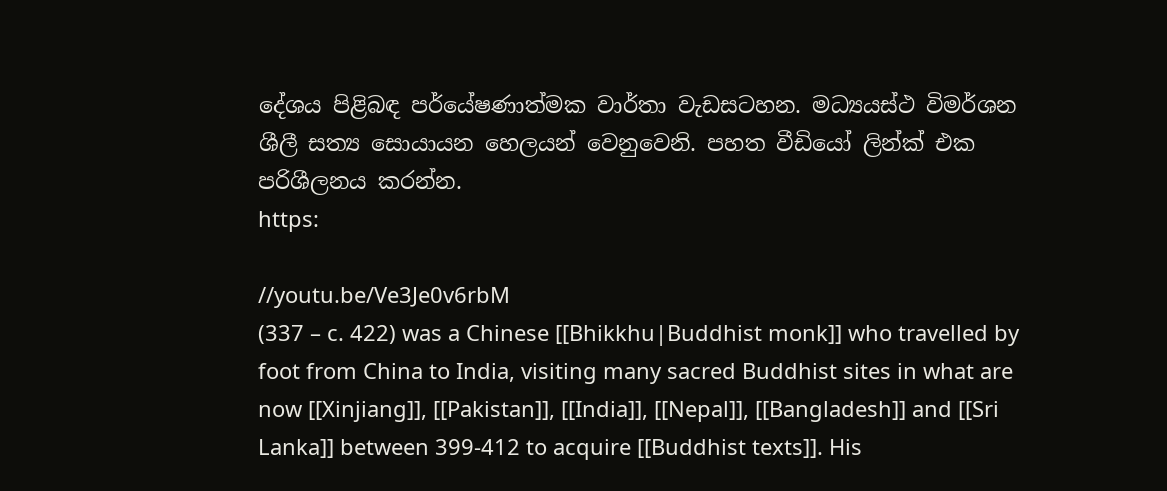දේශය පිළිබඳ පර්යේෂණාත්මක වාර්තා වැඩසටහන. මධ්‍යයස්ථ විමර්ශන ශීලී සත්‍ය සොයායන හෙලයන් වෙනුවෙනි. පහත වීඩියෝ ලින්ක් එක පරිශීලනය කරන්න.
https:

//youtu.be/Ve3Je0v6rbM
(337 – c. 422) was a Chinese [[Bhikkhu|Buddhist monk]] who travelled by foot from China to India, visiting many sacred Buddhist sites in what are now [[Xinjiang]], [[Pakistan]], [[India]], [[Nepal]], [[Bangladesh]] and [[Sri Lanka]] between 399-412 to acquire [[Buddhist texts]]. His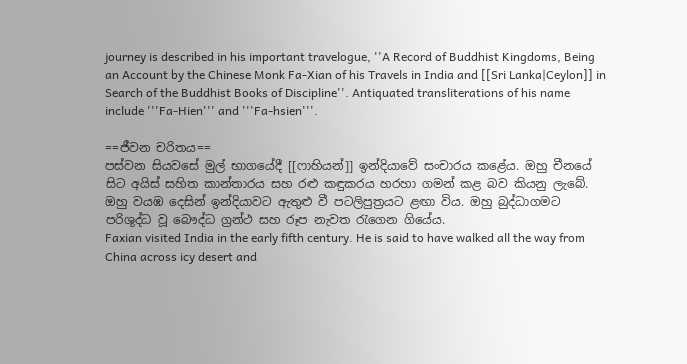journey is described in his important travelogue, ''A Record of Buddhist Kingdoms, Being an Account by the Chinese Monk Fa-Xian of his Travels in India and [[Sri Lanka|Ceylon]] in Search of the Buddhist Books of Discipline''. Antiquated transliterations of his name include '''Fa-Hien''' and '''Fa-hsien'''.

==ජීවන චරිතය==
පස්වන සියවසේ මුල් භාගයේදී [[ෆාහියන්]] ඉන්දියාවේ සංචාරය කළේය. ඔහු චීනයේ සිට අයිස් සහිත කාන්තාරය සහ රළු කඳුකරය හරහා ගමන් කළ බව කියනු ලැබේ. ඔහු වයඹ දෙසින් ඉන්දියාවට ඇතුළු වී පටලිපුත්‍රයට ළඟා විය. ඔහු බුද්ධාගමට පරිශුද්ධ වූ බෞද්ධ ග්‍රන්ථ සහ රූප නැවත රැගෙන ගියේය.
Faxian visited India in the early fifth century. He is said to have walked all the way from China across icy desert and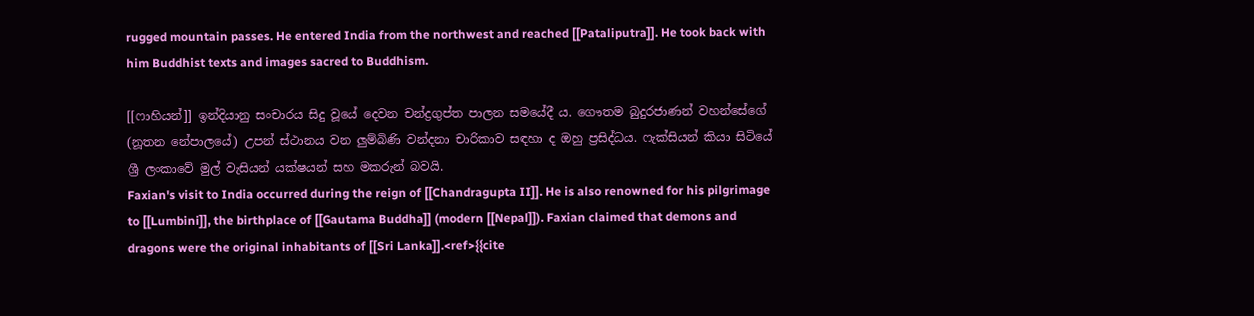rugged mountain passes. He entered India from the northwest and reached [[Pataliputra]]. He took back with him Buddhist texts and images sacred to Buddhism.

[[ෆාහියන්]] ඉන්දියානු සංචාරය සිදු වූයේ දෙවන චන්ද්‍රගුප්ත පාලන සමයේදී ය. ගෞතම බුදුරජාණන් වහන්සේගේ (නූතන නේපාලයේ) උපන් ස්ථානය වන ලුම්බිණි වන්දනා චාරිකාව සඳහා ද ඔහු ප්‍රසිද්ධය. ෆැක්සියන් කියා සිටියේ ශ්‍රී ලංකාවේ මුල් වැසියන් යක්ෂයන් සහ මකරුන් බවයි.
Faxian's visit to India occurred during the reign of [[Chandragupta II]]. He is also renowned for his pilgrimage to [[Lumbini]], the birthplace of [[Gautama Buddha]] (modern [[Nepal]]). Faxian claimed that demons and dragons were the original inhabitants of [[Sri Lanka]].<ref>{{cite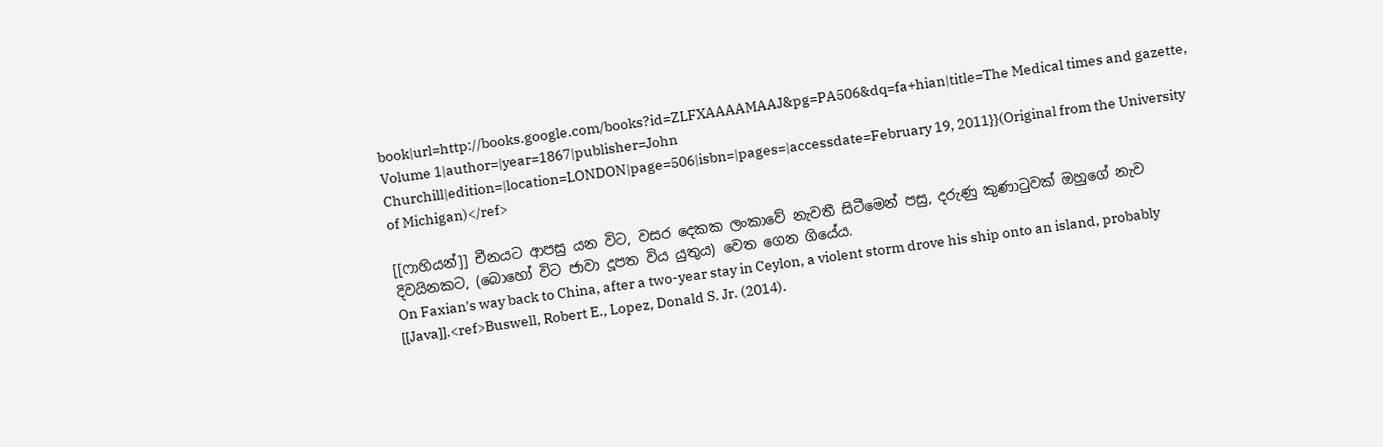book|url=http://books.google.com/books?id=ZLFXAAAAMAAJ&pg=PA506&dq=fa+hian|title=The Medical times and gazette, Volume 1|author=|year=1867|publisher=John Churchill|edition=|location=LONDON|page=506|isbn=|pages=|accessdate=February 19, 2011}}(Original from the University of Michigan)</ref>

[[ෆාහියන්]] චීනයට ආපසු යන විට, වසර දෙකක ලංකාවේ නැවතී සිටීමෙන් පසු, දරුණු කුණාටුවක් ඔහුගේ නැව දිවයිනකට, (බොහෝ විට ජාවා දූපත විය යුතුය) වෙත ගෙන ගියේය.
On Faxian's way back to China, after a two-year stay in Ceylon, a violent storm drove his ship onto an island, probably [[Java]].<ref>Buswell, Robert E., Lopez, Donald S. Jr. (2014).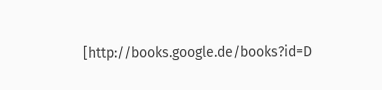[http://books.google.de/books?id=D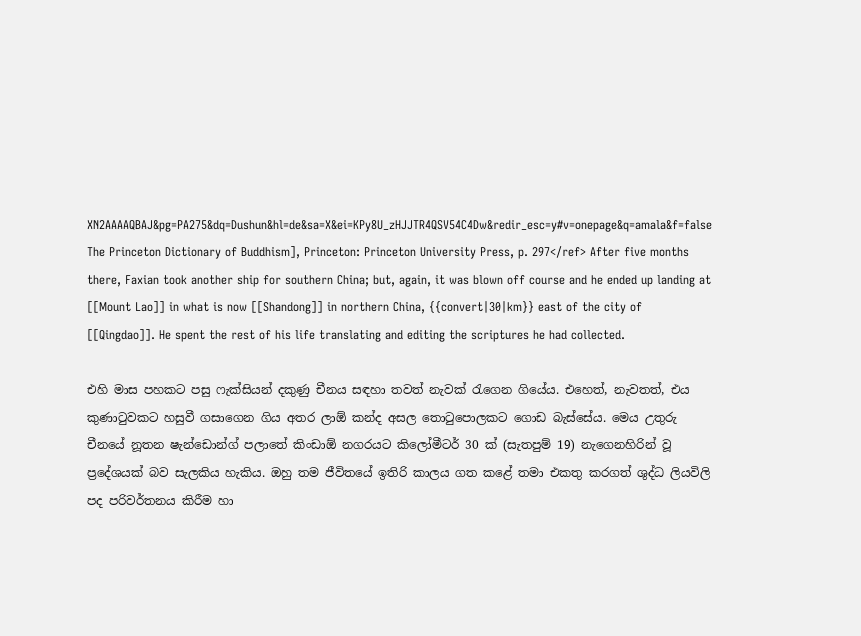XN2AAAAQBAJ&pg=PA275&dq=Dushun&hl=de&sa=X&ei=KPy8U_zHJJTR4QSV54C4Dw&redir_esc=y#v=onepage&q=amala&f=false The Princeton Dictionary of Buddhism], Princeton: Princeton University Press, p. 297</ref> After five months there, Faxian took another ship for southern China; but, again, it was blown off course and he ended up landing at [[Mount Lao]] in what is now [[Shandong]] in northern China, {{convert|30|km}} east of the city of [[Qingdao]]. He spent the rest of his life translating and editing the scriptures he had collected.

එහි මාස පහකට පසු ෆැක්සියන් දකුණු චීනය සඳහා තවත් නැවක් රැගෙන ගියේය. එහෙත්, නැවතත්, එය කුණාටුවකට හසුවී ගසාගෙන ගිය අතර ලාඕ කන්ද අසල තොටුපොලකට ගොඩ බැස්සේය. මෙය උතුරු චීනයේ නූතන ෂැන්ඩොන්ග් පලාතේ කිංඩාඕ නගරයට කිලෝමීටර් 30 ක් (සැතපුම් 19) නැගෙනහිරින් වූ ප්‍රදේශයක් බව සැලකිය හැකිය. ඔහු තම ජීවිතයේ ඉතිරි කාලය ගත කළේ තමා එකතු කරගත් ශුද්ධ ලියවිලි පද පරිවර්තනය කිරීම හා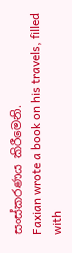සංස්කරණය කිරීමෙනි.
Faxian wrote a book on his travels, filled with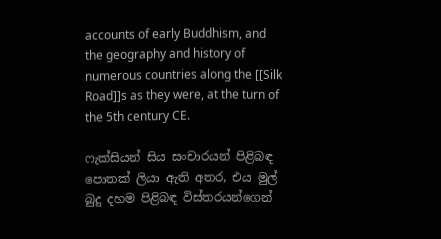accounts of early Buddhism, and the geography and history of numerous countries along the [[Silk Road]]s as they were, at the turn of the 5th century CE.

ෆැක්සියන් සිය සංචාරයන් පිළිබඳ පොතක් ලියා ඇති අතර, එය මුල් බුදු දහම පිළිබඳ විස්තරයන්ගෙන්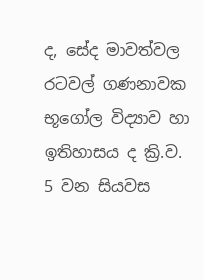ද, සේද මාවත්වල රටවල් ගණනාවක භූගෝල විද්‍යාව හා ඉතිහාසය ද ක්‍රි.ව. 5 වන සියවස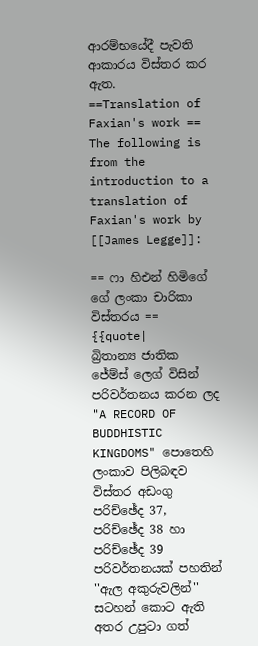ආරම්භයේදී පැවති ආකාරය විස්තර කර ඇත.
==Translation of Faxian's work ==
The following is from the introduction to a translation of Faxian's work by [[James Legge]]:

== ෆා හිඑන් හිමිගේ ගේ ලංකා චාරිකා විස්තරය ==
{{quote|
බ්‍රිතාන්‍ය ජාතික ජේම්ස් ලෙග් විසින් පරිවර්තනය කරන ලද "A RECORD OF BUDDHISTIC KINGDOMS" පොතෙහි ලංකාව පිලිබඳව විස්තර අඩංගු පරිච්ඡේද 37, පරිච්ඡේද 38 හා පරිච්ඡේද 39 පරිවර්තනයක් පහතින් ''ඇල අකුරුවලින්'' සටහන් කොට ඇති අතර උපුටා ගත්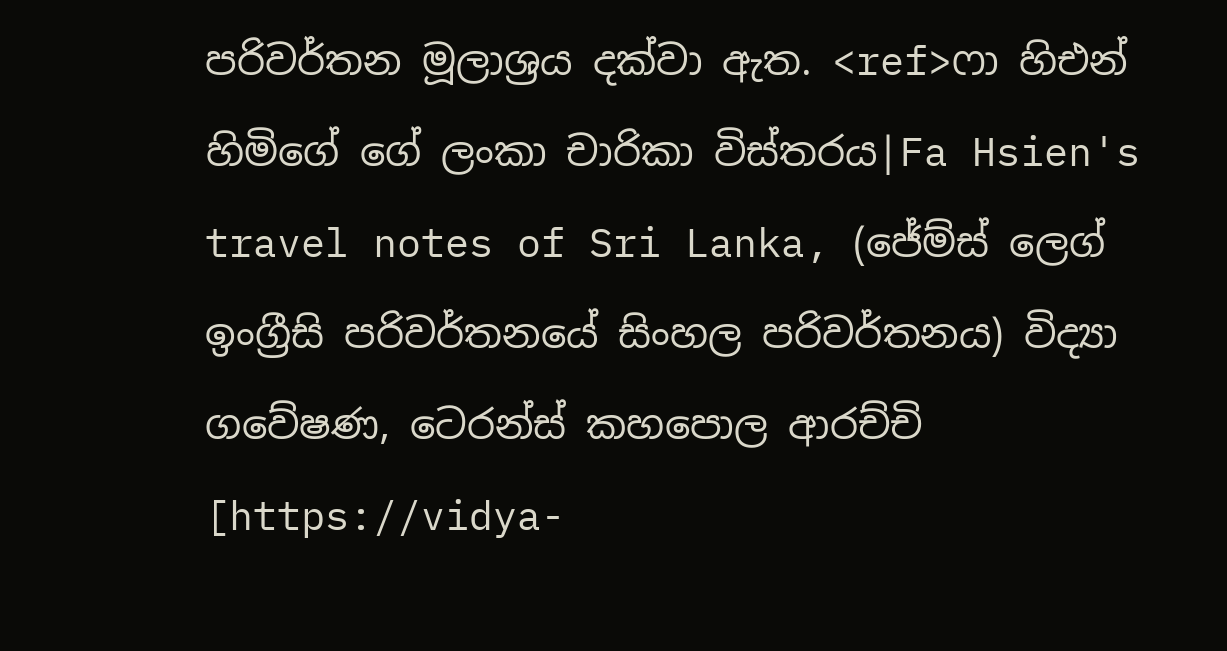පරිවර්තන මූලාශ්‍රය දක්වා ඇත. <ref>ෆා හිඑන් හිමිගේ ගේ ලංකා චාරිකා විස්තරය|Fa Hsien's travel notes of Sri Lanka, (ජේම්ස් ලෙග් ඉංග්‍රීසි පරිවර්තනයේ සිංහල පරිවර්තනය) විද්‍යා ගවේෂණ, ටෙරන්ස් කහපොල ආරච්චි [https://vidya-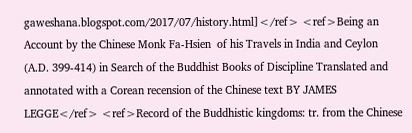gaweshana.blogspot.com/2017/07/history.html]</ref> <ref>Being an Account by the Chinese Monk Fa-Hsien  of his Travels in India and Ceylon (A.D. 399-414) in Search of the Buddhist Books of Discipline Translated and annotated with a Corean recension of the Chinese text BY JAMES LEGGE</ref> <ref>Record of the Buddhistic kingdoms: tr. from the Chinese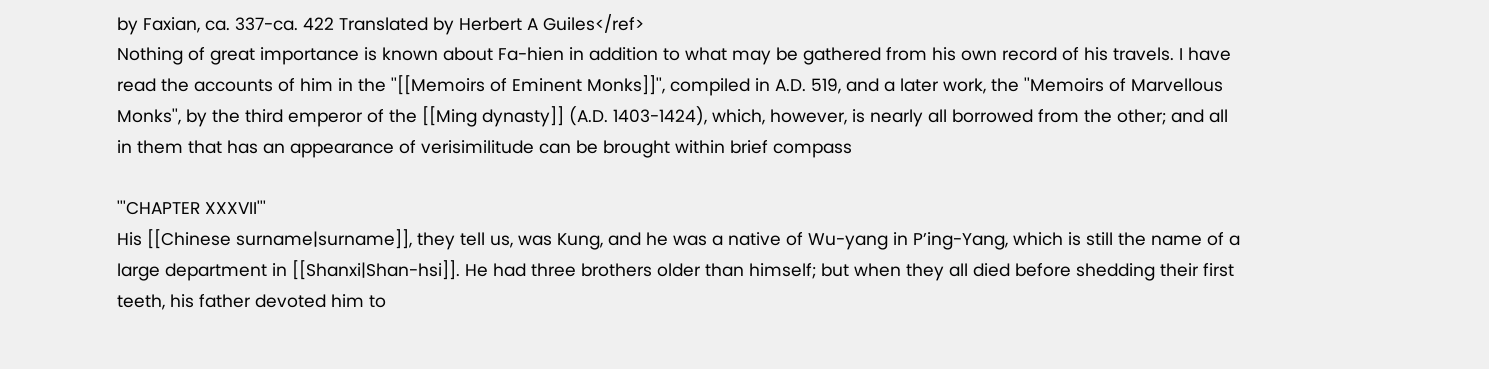by Faxian, ca. 337-ca. 422 Translated by Herbert A Guiles</ref>
Nothing of great importance is known about Fa-hien in addition to what may be gathered from his own record of his travels. I have read the accounts of him in the ''[[Memoirs of Eminent Monks]]'', compiled in A.D. 519, and a later work, the ''Memoirs of Marvellous Monks'', by the third emperor of the [[Ming dynasty]] (A.D. 1403-1424), which, however, is nearly all borrowed from the other; and all in them that has an appearance of verisimilitude can be brought within brief compass

'''CHAPTER XXXVII'''
His [[Chinese surname|surname]], they tell us, was Kung, and he was a native of Wu-yang in P’ing-Yang, which is still the name of a large department in [[Shanxi|Shan-hsi]]. He had three brothers older than himself; but when they all died before shedding their first teeth, his father devoted him to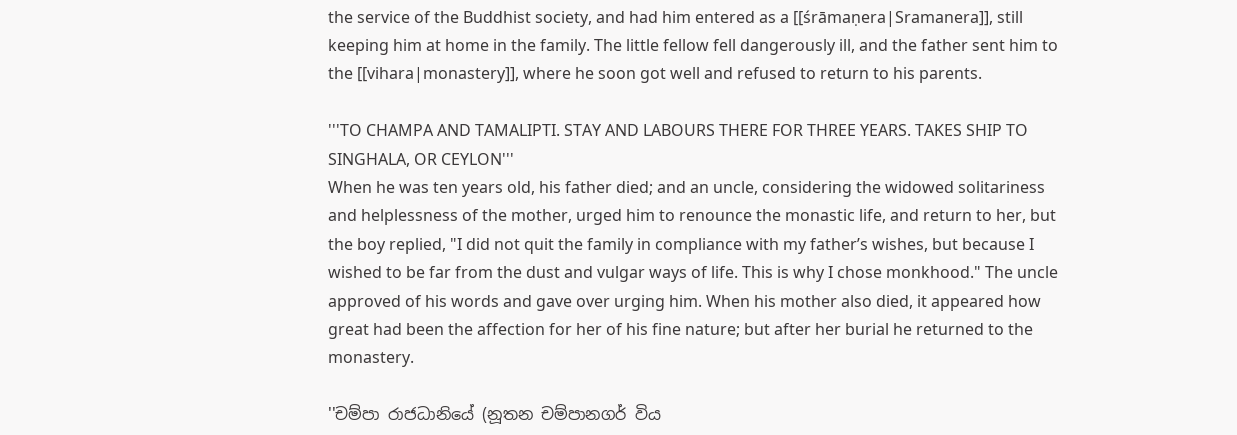the service of the Buddhist society, and had him entered as a [[śrāmaṇera|Sramanera]], still keeping him at home in the family. The little fellow fell dangerously ill, and the father sent him to the [[vihara|monastery]], where he soon got well and refused to return to his parents.

'''TO CHAMPA AND TAMALIPTI. STAY AND LABOURS THERE FOR THREE YEARS. TAKES SHIP TO SINGHALA, OR CEYLON'''
When he was ten years old, his father died; and an uncle, considering the widowed solitariness and helplessness of the mother, urged him to renounce the monastic life, and return to her, but the boy replied, "I did not quit the family in compliance with my father’s wishes, but because I wished to be far from the dust and vulgar ways of life. This is why I chose monkhood." The uncle approved of his words and gave over urging him. When his mother also died, it appeared how great had been the affection for her of his fine nature; but after her burial he returned to the monastery.

''චම්පා රාජධානියේ (නූතන චම්පානගර් විය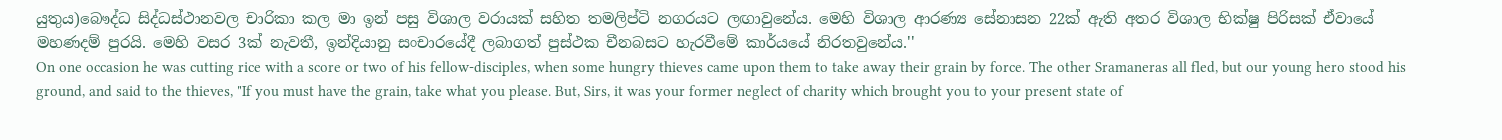යුතුය)බෞද්ධ සිද්ධස්ථානවල චාරිකා කල මා ඉන් පසු විශාල වරායක් සහිත තමලිප්ටි නගරයට ලඟාවුනේය. මෙහි විශාල ආරණ්‍ය සේනාසන 22ක් ඇති අතර විශාල භික්ෂු පිරිසක් ඒවායේ මහණදම් පුරයි. මෙහි වසර 3ක් නැවතී, ඉන්දියානු සංචාරයේදී ලබාගත් පුස්ථක චීනබසට හැරවීමේ කාර්යයේ නිරතවුනේය.''
On one occasion he was cutting rice with a score or two of his fellow-disciples, when some hungry thieves came upon them to take away their grain by force. The other Sramaneras all fled, but our young hero stood his ground, and said to the thieves, "If you must have the grain, take what you please. But, Sirs, it was your former neglect of charity which brought you to your present state of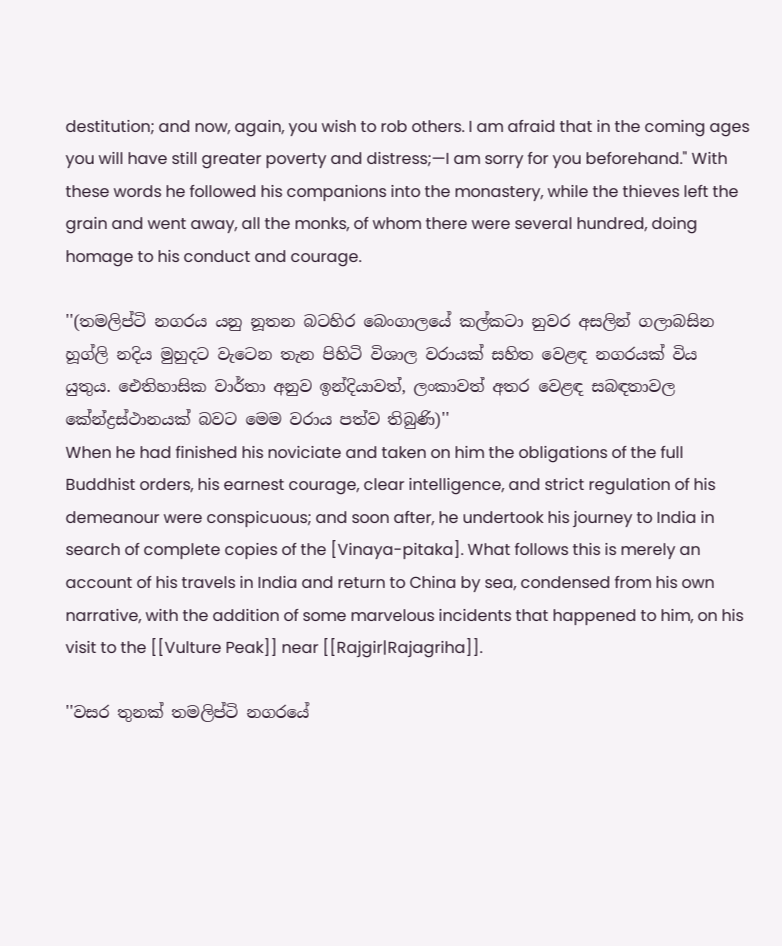destitution; and now, again, you wish to rob others. I am afraid that in the coming ages you will have still greater poverty and distress;—I am sorry for you beforehand." With these words he followed his companions into the monastery, while the thieves left the grain and went away, all the monks, of whom there were several hundred, doing homage to his conduct and courage.

''(තමලිප්ටි නගරය යනු නූතන බටහිර බෙංගාලයේ කල්කටා නුවර අසලින් ගලාබසින හූග්ලි නදිය මුහුදට වැටෙන තැන පිහිටි විශාල වරායක් සහිත වෙළඳ නගරයක් විය යුතුය. ඓතිහාසික වාර්තා අනුව ඉන්දියාවත්, ලංකාවත් අතර වෙළඳ සබඳතාවල කේන්ද්‍රස්ථානයක් බවට මෙම වරාය පත්ව තිබුණි)''
When he had finished his noviciate and taken on him the obligations of the full Buddhist orders, his earnest courage, clear intelligence, and strict regulation of his demeanour were conspicuous; and soon after, he undertook his journey to India in search of complete copies of the [Vinaya-pitaka]. What follows this is merely an account of his travels in India and return to China by sea, condensed from his own narrative, with the addition of some marvelous incidents that happened to him, on his visit to the [[Vulture Peak]] near [[Rajgir|Rajagriha]].

''වසර තුනක් තමලිප්ටි නගරයේ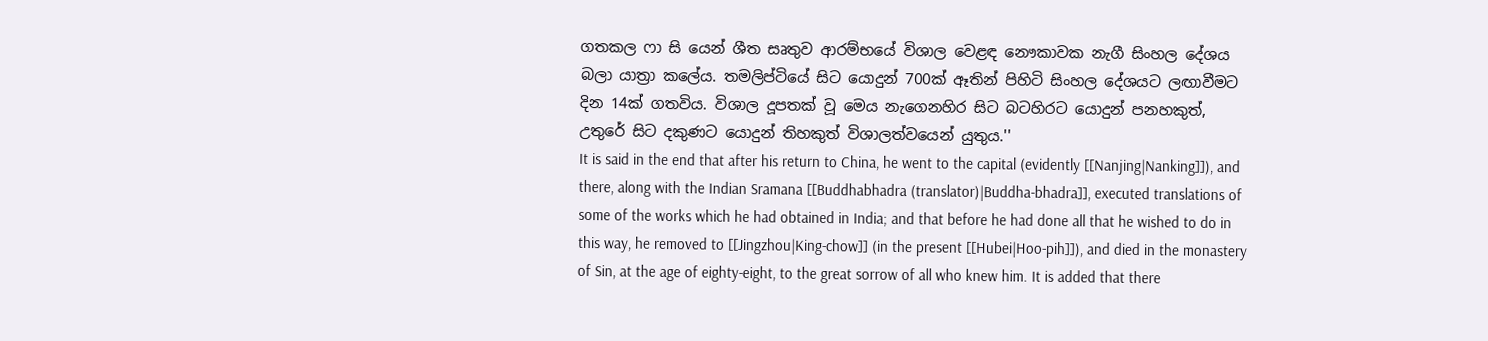ගතකල ෆා සි යෙන් ශීත සෘතුව ආරම්භයේ විශාල වෙළඳ නෞකාවක නැගී සිංහල දේශය බලා යාත්‍රා කලේය. තමලිප්ටියේ සිට යොදුන් 700ක් ඈතින් පිහිටි සිංහල දේශයට ලඟාවීමට දින 14ක් ගතවිය. විශාල දූපතක් වූ මෙය නැගෙනහිර සිට බටහිරට යොදුන් පනහකුත්, උතුරේ සිට දකුණට යොදුන් තිහකුත් විශාලත්වයෙන් යුතුය.''
It is said in the end that after his return to China, he went to the capital (evidently [[Nanjing|Nanking]]), and there, along with the Indian Sramana [[Buddhabhadra (translator)|Buddha-bhadra]], executed translations of some of the works which he had obtained in India; and that before he had done all that he wished to do in this way, he removed to [[Jingzhou|King-chow]] (in the present [[Hubei|Hoo-pih]]), and died in the monastery of Sin, at the age of eighty-eight, to the great sorrow of all who knew him. It is added that there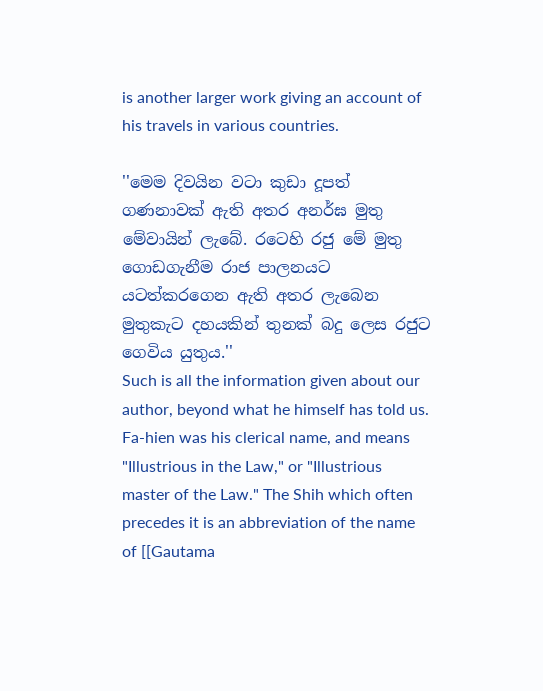is another larger work giving an account of his travels in various countries.

''මෙම දිවයින වටා කුඩා දූපත් ගණනාවක් ඇති අතර අනර්ඝ මුතු මේවායින් ලැබේ. රටෙහි රජු මේ මුතු ගොඩගැනීම රාජ පාලනයට යටත්කරගෙන ඇති අතර ලැබෙන මුතුකැට දහයකින් තුනක් බදු ලෙස රජුට ගෙවිය යුතුය.''
Such is all the information given about our author, beyond what he himself has told us. Fa-hien was his clerical name, and means "Illustrious in the Law," or "Illustrious master of the Law." The Shih which often precedes it is an abbreviation of the name of [[Gautama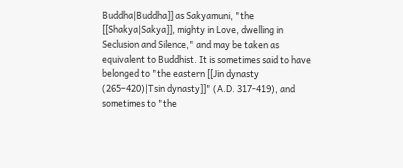Buddha|Buddha]] as Sakyamuni, "the [[Shakya|Sakya]], mighty in Love, dwelling in Seclusion and Silence," and may be taken as equivalent to Buddhist. It is sometimes said to have belonged to "the eastern [[Jin dynasty (265–420)|Tsin dynasty]]" (A.D. 317-419), and sometimes to "the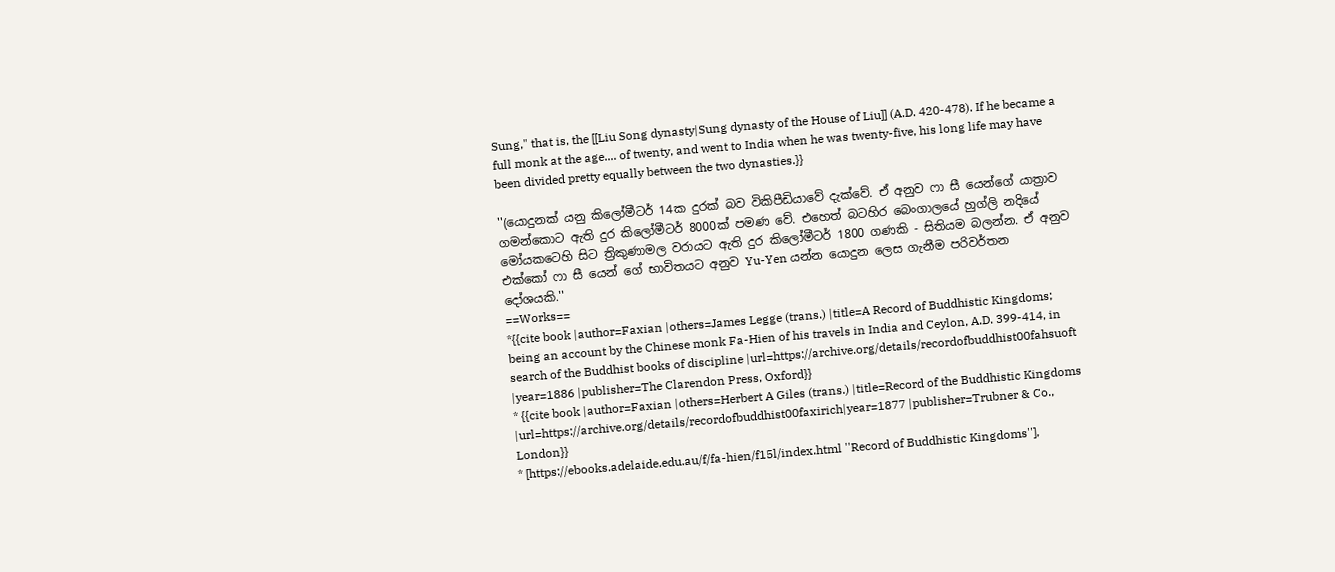Sung," that is, the [[Liu Song dynasty|Sung dynasty of the House of Liu]] (A.D. 420-478). If he became a full monk at the age.... of twenty, and went to India when he was twenty-five, his long life may have been divided pretty equally between the two dynasties.}}

''(යොදුනක් යනු කිලෝමීටර් 14ක දුරක් බව විකිපීඩියාවේ දැක්වේ. ඒ අනුව ෆා සී යෙන්ගේ යාත්‍රාව ගමන්කොට ඇති දුර කිලෝමීටර් 8000ක් පමණ වේ. එහෙත් බටහිර බෙංගාලයේ හුග්ලි නදියේ මෝයකටෙහි සිට ත්‍රිකුණාමල වරායට ඇති දුර කිලෝමීටර් 1800 ගණකි - සිතියම බලන්න. ඒ අනුව එක්කෝ ෆා සී යෙන් ගේ භාවිතයට අනුව Yu-Yen යන්න යොදුන ලෙස ගැනීම පරිවර්තන දෝශයකි.''
==Works==
*{{cite book |author=Faxian |others=James Legge (trans.) |title=A Record of Buddhistic Kingdoms; being an account by the Chinese monk Fa-Hien of his travels in India and Ceylon, A.D. 399-414, in search of the Buddhist books of discipline |url=https://archive.org/details/recordofbuddhist00fahsuoft |year=1886 |publisher=The Clarendon Press, Oxford}}
* {{cite book |author=Faxian |others=Herbert A Giles (trans.) |title=Record of the Buddhistic Kingdoms |url=https://archive.org/details/recordofbuddhist00faxirich|year=1877 |publisher=Trubner & Co., London}}
* [https://ebooks.adelaide.edu.au/f/fa-hien/f15l/index.html ''Record of Buddhistic Kingdoms''],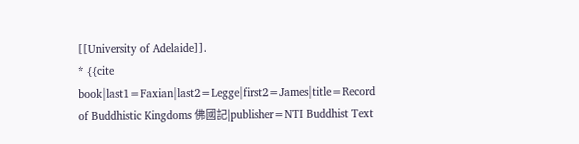[[University of Adelaide]].
* {{cite book|last1=Faxian|last2=Legge|first2=James|title=Record of Buddhistic Kingdoms 佛國記|publisher=NTI Buddhist Text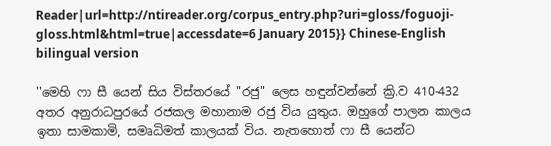Reader|url=http://ntireader.org/corpus_entry.php?uri=gloss/foguoji-gloss.html&html=true|accessdate=6 January 2015}} Chinese-English bilingual version

''මෙහි ෆා සී යෙන් සිය විස්තරයේ "රජු" ලෙස හඳුන්වන්නේ ක්‍රි.ව 410-432 අතර අනුරාධපුරයේ රජකල මහානාම රජු විය යුතුය. ඔහුගේ පාලන කාලය ඉතා සාමකාමි, සමෘධිමත් කාලයක් විය. නැතහොත් ෆා සී යෙන්ට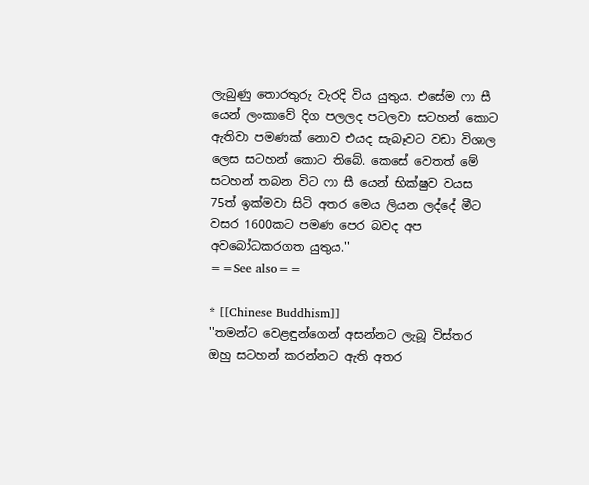ලැබුණු තොරතුරු වැරදි විය යුතුය. එසේම ෆා සී යෙන් ලංකාවේ දිග පලලද පටලවා සටහන් කොට ඇතිවා පමණක් නොව එයද සැබෑවට වඩා විශාල ලෙස සටහන් කොට තිබේ. කෙසේ වෙතත් මේ සටහන් තබන විට ෆා සී යෙන් භික්ෂුව වයස 75ත් ඉක්මවා සිටි අතර මෙය ලියන ලද්දේ මීට වසර 1600කට පමණ පෙර බවද අප අවබෝධකරගත යුතුය.''
==See also==

* [[Chinese Buddhism]]
''තමන්ට වෙළඳුන්ගෙන් අසන්නට ලැබූ විස්තර ඔහු සටහන් කරන්නට ඇති අතර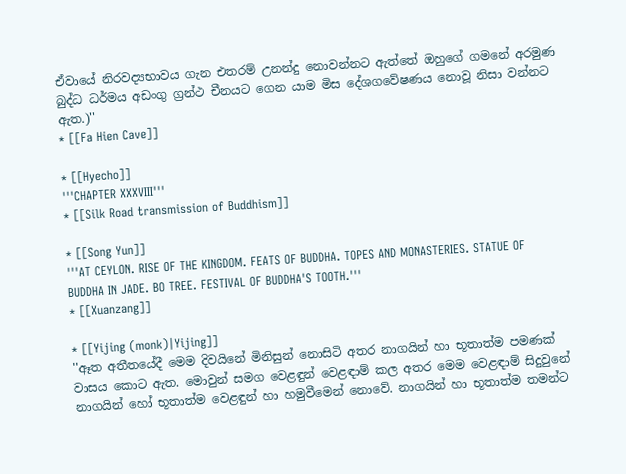ඒවායේ නිරවද්‍යභාවය ගැන එතරම් උනන්දු නොවන්නට ඇත්තේ ඔහුගේ ගමනේ අරමුණ බුද්ධ ධර්මය අඩංගු ග්‍රන්ථ චීනයට ගෙන යාම මිස දේශගවේෂණය නොවූ නිසා වන්නට ඇත.)''
* [[Fa Hien Cave]]

* [[Hyecho]]
'''CHAPTER XXXVIII'''
* [[Silk Road transmission of Buddhism]]

* [[Song Yun]]
'''AT CEYLON. RISE OF THE KINGDOM. FEATS OF BUDDHA. TOPES AND MONASTERIES. STATUE OF BUDDHA IN JADE. BO TREE. FESTIVAL OF BUDDHA'S TOOTH.'''
* [[Xuanzang]]

* [[Yijing (monk)|Yijing]]
''ඈත අතීතයේදී මෙම දිවයිනේ මිනිසුන් නොසිටි අතර නාගයින් හා භූතාත්ම පමණක් වාසය කොට ඇත. මොවුන් සමග වෙළඳුන් වෙළඳාම් කල අතර මෙම වෙළඳාම් සිදුවුනේ නාගයින් හෝ භූතාත්ම වෙළඳුන් හා හමුවීමෙන් නොවේ. නාගයින් හා භූතාත්ම තමන්ට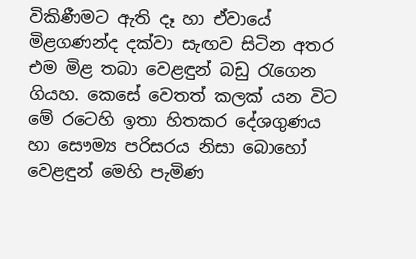විකිණීමට ඇති දෑ හා ඒවායේ මිළගණන්ද දක්වා සැඟව සිටින අතර එම මිළ තබා වෙළඳුන් බඩු රැගෙන ගියහ. කෙසේ වෙතත් කලක් යන විට මේ රටෙහි ඉතා හිතකර දේශගුණය හා සෞම්‍ය පරිසරය නිසා බොහෝ වෙළඳුන් මෙහි පැමිණ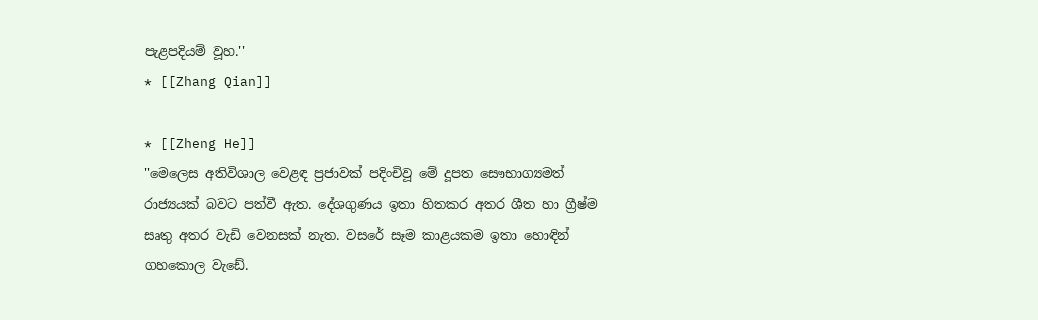පැළපදියම් වූහ.''
* [[Zhang Qian]]

* [[Zheng He]]
''මෙලෙස අතිවිශාල වෙළඳ ප්‍රජාවක් පදිංචිවූ මේ දූපත සෞභාග්‍යමත් රාජ්‍යයක් බවට පත්වී ඇත. දේශගුණය ඉතා හිතකර අතර ශීත හා ග්‍රීෂ්ම සෘතු අතර වැඩි වෙනසක් නැත. වසරේ සෑම කාළයකම ඉතා හොඳින් ගහකොල වැඩේ.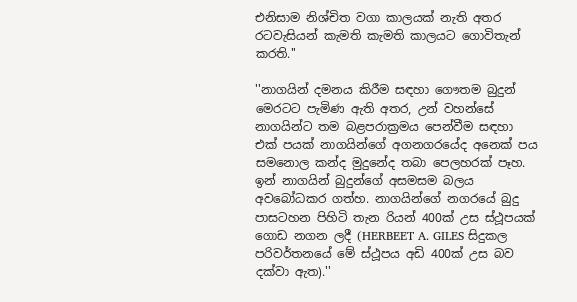එනිසාම නිශ්චිත වගා කාලයක් නැති අතර රටවැසියන් කැමති කැමති කාලයට ගොවිතැන් කරති.''

''නාගයින් දමනය කිරීම සඳහා ගෞතම බුදුන් මෙරටට පැමිණ ඇති අතර, උන් වහන්සේ නාගයින්ට තම බළපරාක්‍රමය පෙන්වීම සඳහා එක් පයක් නාගයින්ගේ අගනගරයේද අනෙක් පය සමනොල කන්ද මුදුනේද තබා පෙලහරක් පෑහ. ඉන් නාගයින් බුදුන්ගේ අසමසම බලය අවබෝධකර ගත්හ. නාගයින්ගේ නගරයේ බුදු පාසටහන පිහිටි තැන රියන් 400ක් උස ස්ථූපයක් ගොඩ නගන ලදී (HERBEET A. GILES සිදුකල පරිවර්තනයේ මේ ස්ථූපය අඩි 400ක් උස බව දක්වා ඇත).''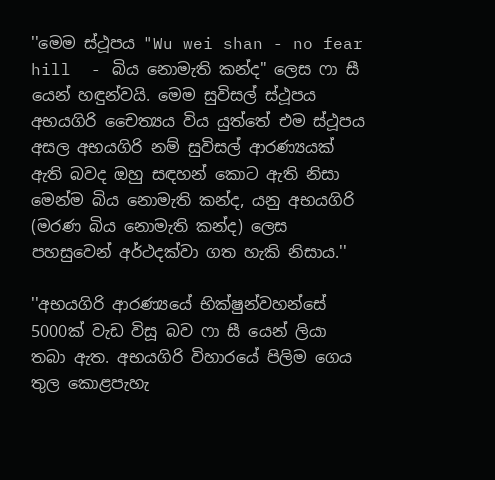''මෙම ස්ථූපය "Wu wei shan - no fear hill  - බිය නොමැති කන්ද" ලෙස ෆා සී යෙන් හඳුන්වයි. මෙම සුවිසල් ස්ථූපය අභයගිරි චෛත්‍යය විය යුත්තේ එම ස්ථූපය අසල අභයගිරි නම් සුවිසල් ආරණ්‍යයක් ඇති බවද ඔහු සඳහන් කොට ඇති නිසා මෙන්ම බිය නොමැති කන්ද, යනු අභයගිරි (මරණ බිය නොමැති කන්ද) ලෙස පහසුවෙන් අර්ථදක්වා ගත හැකි නිසාය.''

''අභයගිරි ආරණ්‍යයේ භික්ෂුන්වහන්සේ 5000ක් වැඩ විසූ බව ෆා සී යෙන් ලියා තබා ඇත. අභයගිරි විහාරයේ පිලිම ගෙය තුල කොළපැහැ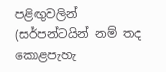පළිඟුවලින් (සර්පන්ටයින් නම් තද කොළපැහැ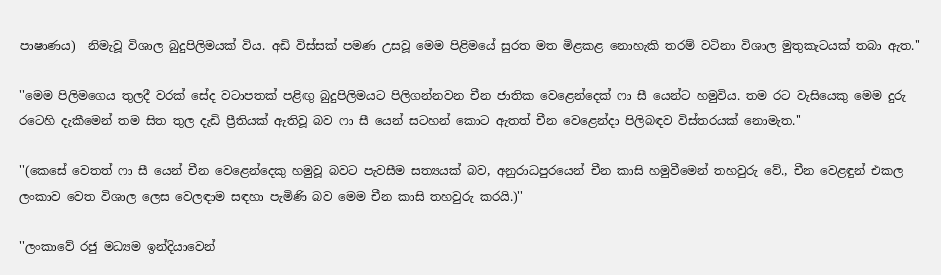පාෂාණය)  නිමැවූ විශාල බුදුපිලිමයක් විය. අඩි විස්සක් පමණ උසවූ මෙම පිළිමයේ සුරත මත මිළකළ නොහැකි තරම් වටිනා විශාල මුතුකැටයක් තබා ඇත.''

''මෙම පිලිමගෙය තුලදී වරක් සේද වටාපතක් පළිඟු බුදුපිලිමයට පිලිගන්නවන චීන ජාතික වෙළෙන්දෙක් ෆා සී යෙන්ට හමුවිය. තම රට වැසියෙකු මෙම දුරු රටෙහි දැකීමෙන් තම සිත තුල දැඩි ප්‍රීතියක් ඇතිවූ බව ෆා සී යෙන් සටහන් කොට ඇතත් චීන වෙළෙන්දා පිලිබඳව විස්තරයක් නොමැත.''

''(කෙසේ වෙතත් ෆා සී යෙන් චීන වෙළෙන්දෙකු හමුවූ බවට පැවසීම සත්‍යයක් බව, අනුරාධපුරයෙන් චීන කාසි හමුවීමෙන් තහවුරු වේ., චීන වෙළඳුන් එකල ලංකාව වෙත විශාල ලෙස වෙලඳාම සඳහා පැමිණි බව මෙම චීන කාසි තහවුරු කරයි.)''

''ලංකාවේ රජු මධ්‍යම ඉන්දියාවෙන්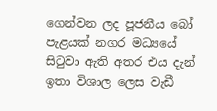ගෙන්වන ලද පූජනීය බෝ පැළයක් නගර මධ්‍යයේ සිටුවා ඇති අතර එය දැන් ඉතා විශාල ලෙස වැඩී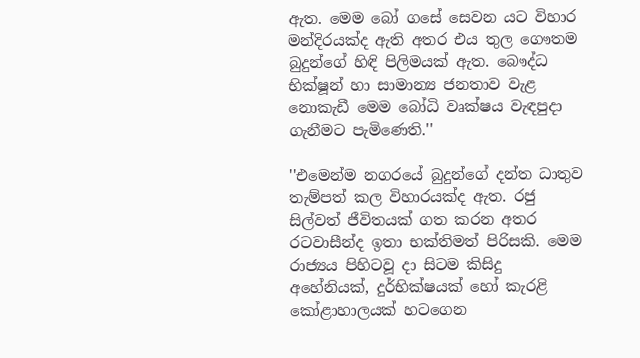ඇත. මෙම බෝ ගසේ සෙවන යට විහාර මන්දිරයක්ද ඇති අතර එය තුල ගෞතම බුදුන්ගේ හිඳි පිලිමයක් ඇත. බෞද්ධ භික්ෂූන් හා සාමාන්‍ය ජනතාව වැළ නොකැඩී මෙම බෝධි වෘක්ෂය වැඳපුදා ගැනීමට පැමිණෙති.''

''එමෙන්ම නගරයේ බුදුන්ගේ දන්ත ධාතුව තැම්පත් කල විහාරයක්ද ඇත. රජු සිල්වත් ජීවිතයක් ගත කරන අතර රටවාසීන්ද ඉතා භක්තිමත් පිරිසකි. මෙම රාජ්‍යය පිහිටවූ දා සිටම කිසිදු අහේනියක්, දුර්භික්ෂයක් හෝ කැරළි කෝළාහාලයක් හටගෙන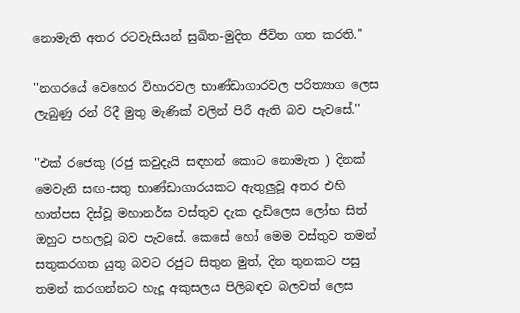නොමැති අතර රටවැසියන් සුඛිත-මුදිත ජීවිත ගත කරති.''

''නගරයේ වෙහෙර විහාරවල භාණ්ඩාගාරවල පරිත්‍යාග ලෙස ලැබුණු රන් රිදී මුතු මැණික් වලින් පිරී ඇති බව පැවසේ.''

''එක් රජෙකු (රජු කවුදැයි සඳහන් කොට නොමැත ) දිනක් මෙවැනි සඟ-සතු භාණ්ඩාගාරයකට ඇතුලුවූ අතර එහි හාත්පස දිස්වූ මහානර්ඝ වස්තුව දැක දැඩිලෙස ලෝභ සිත් ඔහුට පහලවූ බව පැවසේ. කෙසේ හෝ මෙම වස්තුව තමන් සතුකරගත යුතු බවට රජුට සිතුන මුත්, දින තුනකට පසු තමන් කරගන්නට හැදූ අකුසලය පිලිබඳව බලවත් ලෙස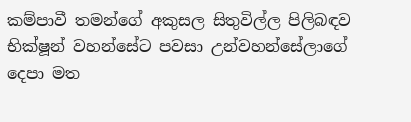කම්පාවී තමන්ගේ අකුසල සිතුවිල්ල පිලිබඳව භික්ෂූන් වහන්සේට පවසා උන්වහන්සේලාගේ දෙපා මත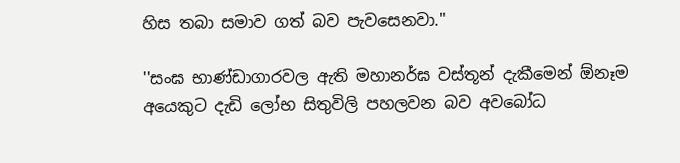හිස තබා සමාව ගත් බව පැවසෙනවා.''

''සංඝ භාණ්ඩාගාරවල ඇති මහානර්ඝ වස්තූන් දැකීමෙන් ඕනෑම අයෙකුට දැඩි ලෝභ සිතුවිලි පහලවන බව අවබෝධ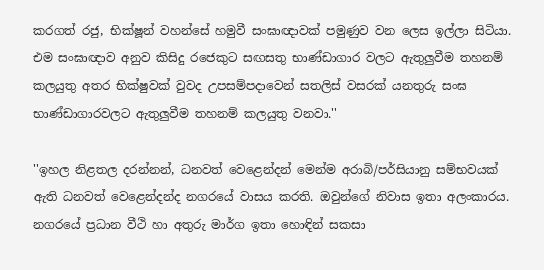කරගත් රජු, භික්ෂූන් වහන්සේ හමුවී සංඝාඥාවක් පමුණුව වන ලෙස ඉල්ලා සිටියා. එම සංඝාඥාව අනුව කිසිදු රජෙකුට සඟසතු භාණ්ඩාගාර වලට ඇතුලුවීම තහනම් කලයුතු අතර භික්ෂුවක් වුවද උපසම්පදාවෙන් සතලිස් වසරක් යනතුරු සංඝ භාණ්ඩාගාරවලට ඇතුලුවීම තහනම් කලයුතු වනවා.''

''ඉහල නිළතල දරන්නන්, ධනවත් වෙළෙන්දන් මෙන්ම අරාබි/පර්සියානු සම්භවයක් ඇති ධනවත් වෙළෙන්දන්ද නගරයේ වාසය කරති. ඔවුන්ගේ නිවාස ඉතා අලංකාරය. නගරයේ ප්‍රධාන වීථි හා අතුරු මාර්ග ඉතා හොඳින් සකසා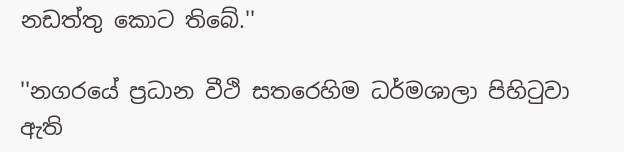නඩත්තු කොට තිබේ.''

''නගරයේ ප්‍රධාන වීථි සතරෙහිම ධර්මශාලා පිහිටුවා ඇති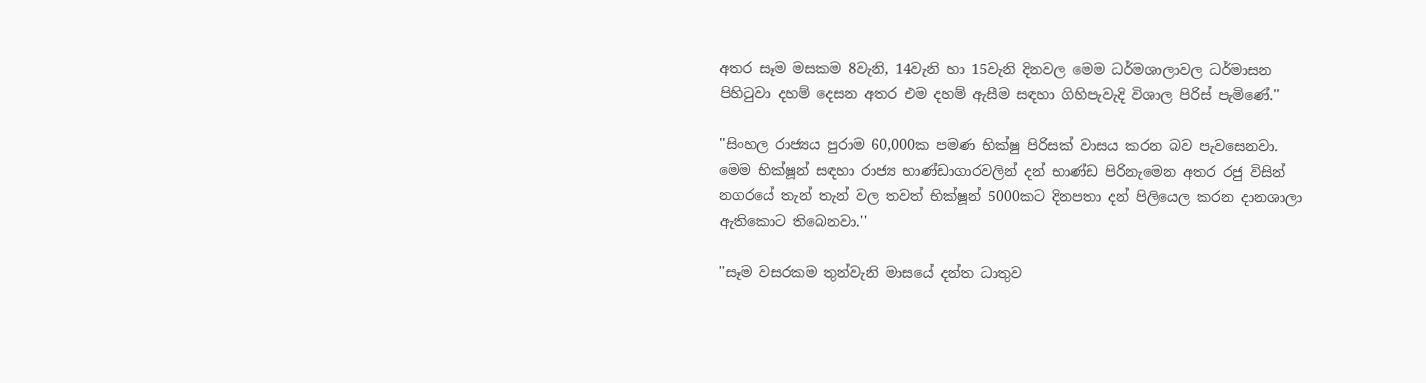අතර සෑම මසකම 8වැනි, 14වැනි හා 15වැනි දිනවල මෙම ධර්මශාලාවල ධර්මාසන පිහිටුවා දහම් දෙසන අතර එම දහම් ඇසීම සඳහා ගිහිපැවැදි විශාල පිරිස් පැමිණේ.''

''සිංහල රාජ්‍යය පුරාම 60,000ක පමණ භික්ෂු පිරිසක් වාසය කරන බව පැවසෙනවා. මෙම භික්ෂූන් සඳහා රාජ්‍ය භාණ්ඩාගාරවලින් දන් භාණ්ඩ පිරිනැමෙන අතර රජු විසින් නගරයේ තැන් තැන් වල තවත් භික්ෂූන් 5000කට දිනපතා දන් පිලියෙල කරන දානශාලා ඇතිකොට තිබෙනවා.''

''සෑම වසරකම තුන්වැනි මාසයේ දන්ත ධාතුව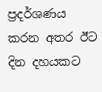ප්‍රදර්ශණය කරන අතර ඊට දින දහයකට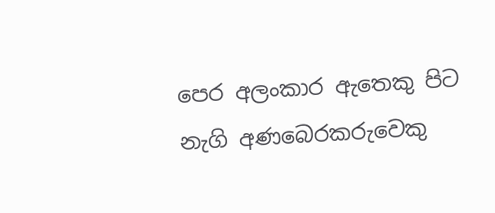පෙර අලංකාර ඇතෙකු පිට නැගි අණබෙරකරුවෙකු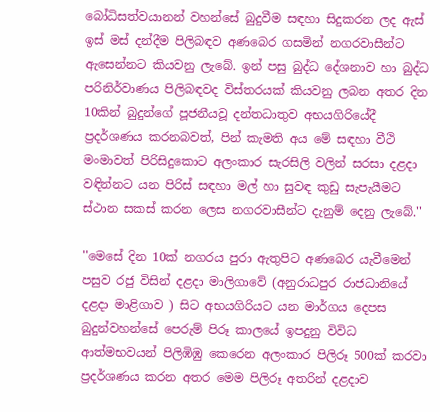බෝධිසත්වයානන් වහන්සේ බුදුවීම සඳහා සිදුකරන ලද ඇස් ඉස් මස් දන්දීම පිලිබඳව අණබෙර ගසමින් නගරවාසීන්ට ඇසෙන්නට කියවනු ලැබේ. ඉන් පසු බුද්ධ දේශනාව හා බුද්ධ පරිනිර්වාණය පිලිබඳවද විස්තරයක් කියවනු ලබන අතර දින 10කින් බුදුන්ගේ පූජනීයවූ දන්තධාතුව අභයගිරියේදී ප්‍රදර්ශණය කරනබවත්, පින් කැමති අය මේ සඳහා වීථි මංමාවත් පිරිසිදුකොට අලංකාර සැරසිලි වලින් සරසා දළදා වඳින්නට යන පිරිස් සඳහා මල් හා සුවඳ කුඩු සැපැයීමට ස්ථාන සකස් කරන ලෙස නගරවාසීන්ට දැනුම් දෙනු ලැබේ.''

''මෙසේ දින 10ක් නගරය පුරා ඇතුපිට අණබෙර යැවීමෙන් පසුව රජු විසින් දළදා මාලිගාවේ (අනුරාධපුර රාජධානියේ දළදා මාළිගාව ) සිට අභයගිරියට යන මාර්ගය දෙපස බුදුන්වහන්සේ පෙරුම් පිරූ කාලයේ ඉපදුනු විවිධ ආත්මභවයන් පිලිඹිඹු කෙරෙන අලංකාර පිලිරූ 500ක් කරවා ප්‍රදර්ශණය කරන අතර මෙම පිලිරූ අතරින් දළදාව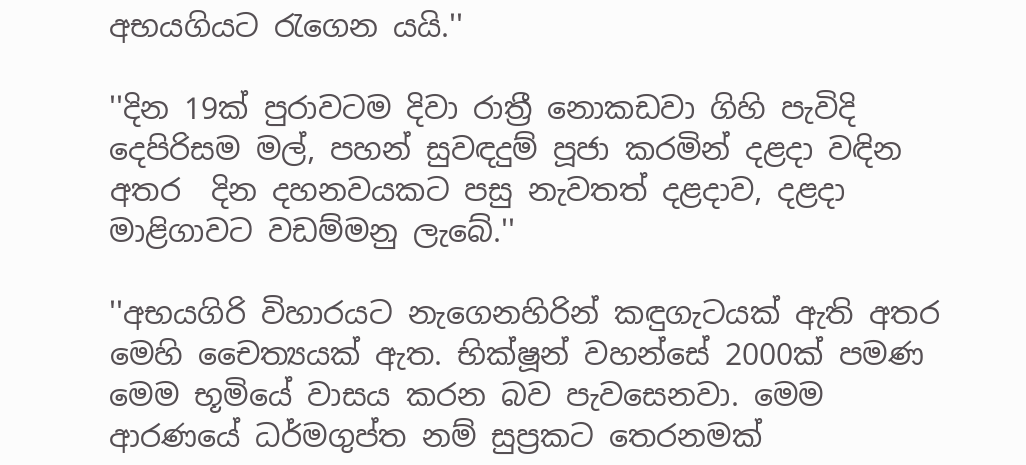අභයගියට රැගෙන යයි.''

''දින 19ක් පුරාවටම දිවා රාත්‍රී නොකඩවා ගිහි පැවිදි දෙපිරිසම මල්, පහන් සුවඳදුම් පූජා කරමින් දළදා වඳින අතර  දින දහනවයකට පසු නැවතත් දළදාව, දළදා මාළිගාවට වඩම්මනු ලැබේ.''

''අභයගිරි විහාරයට නැගෙනහිරින් කඳුගැටයක් ඇති අතර මෙහි චෛත්‍යයක් ඇත. භික්ෂූන් වහන්සේ 2000ක් පමණ මෙම භූමියේ වාසය කරන බව පැවසෙනවා. මෙම ආරණයේ ධර්මගුප්ත නම් සුප්‍රකට තෙරනමක්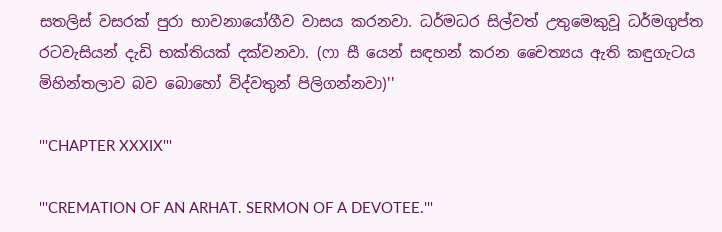සතලිස් වසරක් පුරා භාවනායෝගීව වාසය කරනවා. ධර්මධර සිල්වත් උතුමෙකුවූ ධර්මගුප්ත රටවැසියන් දැඩි භක්තියක් දක්වනවා. (ෆා සී යෙන් සඳහන් කරන චෛත්‍යය ඇති කඳුගැටය මිහින්තලාව බව බොහෝ විද්වතුන් පිලිගන්නවා)''

'''CHAPTER XXXIX'''

'''CREMATION OF AN ARHAT. SERMON OF A DEVOTEE.'''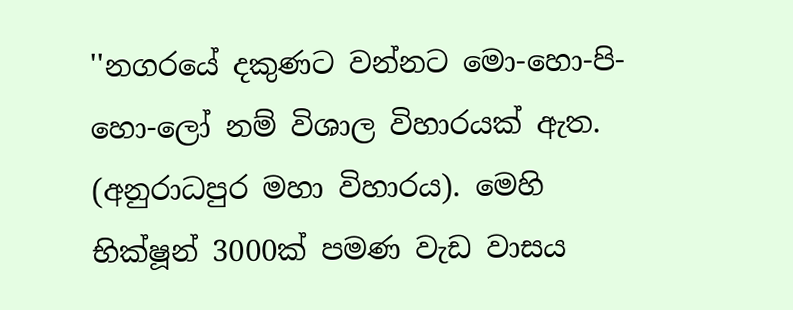''නගරයේ දකුණට වන්නට මො-හො-පි-හො-ලෝ නම් විශාල විහාරයක් ඇත. (අනුරාධපුර මහා විහාරය). මෙහි භික්ෂූන් 3000ක් පමණ වැඩ වාසය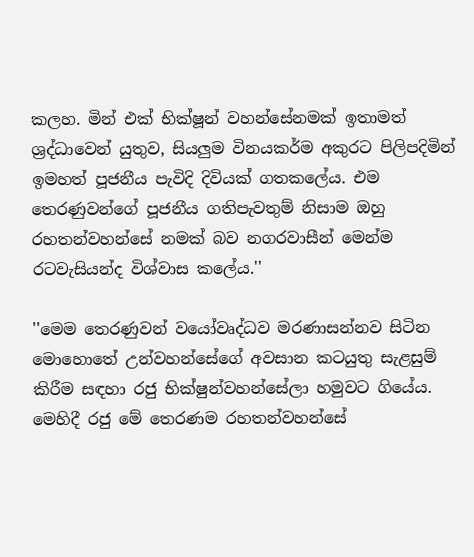කලහ. මින් එක් භික්ෂූන් වහන්සේනමක් ඉතාමත් ශ්‍රද්ධාවෙන් යුතුව, සියලුම විනයකර්ම අකුරට පිලිපදිමින් ඉමහත් පූජනීය පැවිදි දිවියක් ගතකලේය. එම තෙරණුවන්ගේ පූජනීය ගතිපැවතුම් නිසාම ඔහු රහතන්වහන්සේ නමක් බව නගරවාසීන් මෙන්ම රටවැසියන්ද විශ්වාස කලේය.''

''මෙම තෙරණුවන් වයෝවෘද්ධව මරණාසන්නව සිටින මොහොතේ උන්වහන්සේගේ අවසාන කටයුතු සැළසුම් කිරීම සඳහා රජු භික්ෂුන්වහන්සේලා හමුවට ගියේය. මෙහිදී රජු මේ තෙරණම රහතන්වහන්සේ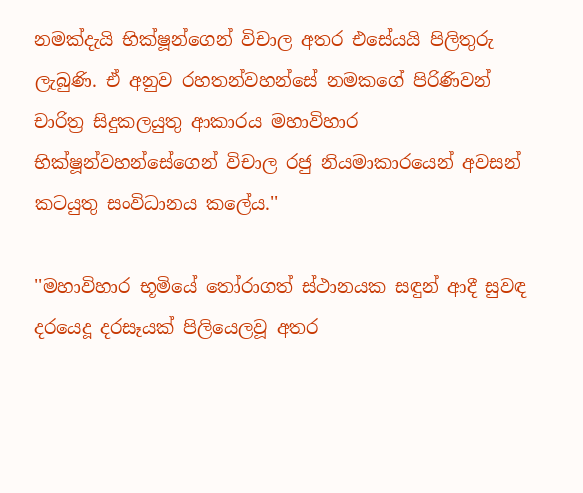නමක්දැයි භික්ෂූන්ගෙන් විචාල අතර එසේයයි පිලිතුරු ලැබුණි. ඒ අනුව රහතන්වහන්සේ නමකගේ පිරිණිවන් චාරිත්‍ර සිදුකලයුතු ආකාරය මහාවිහාර භික්ෂූන්වහන්සේගෙන් විචාල රජු නියමාකාරයෙන් අවසන් කටයුතු සංවිධානය කලේය.''

''මහාවිහාර භූමියේ තෝරාගත් ස්ථානයක සඳුන් ආදී සුවඳ දරයෙදූ දරසෑයක් පිලියෙලවූ අතර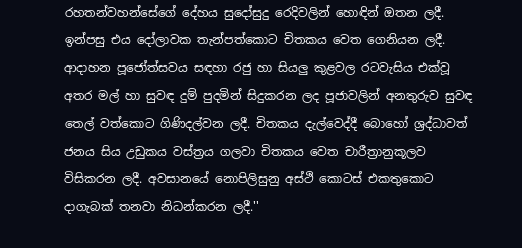රහතන්වහන්සේගේ දේහය සුදෝසුදු රෙදිවලින් හොඳින් ඔතන ලදී. ඉන්පසු එය දෝලාවක තැන්පත්කොට චිතකය වෙත ගෙනියන ලදී. ආදාහන පූජෝත්සවය සඳහා රජු හා සියලු කුළවල රටවැසිය එක්වූ අතර මල් හා සුවඳ දුම් පුදමින් සිදුකරන ලද පූජාවලින් අනතුරුව සුවඳ තෙල් වත්කොට ගිණිදල්වන ලදී. චිතකය දැල්වෙද්දී බොහෝ ශ්‍රද්ධාවත් ජනය සිය උඩුකය වස්ත්‍රය ගලවා චිතකය වෙත චාරීත්‍රානුකූලව විසිකරන ලදී. අවසානයේ නොපිලිසුනු අස්ථි කොටස් එකතුකොට දාගැබක් තනවා නිධන්කරන ලදී.''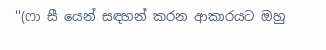''(ෆා සී යෙන් සඳහන් කරන ආකාරයට ඔහු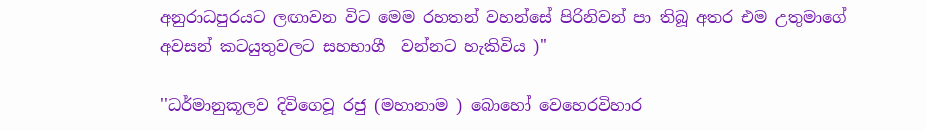අනුරාධපුරයට ලඟාවන විට මෙම රහතන් වහන්සේ පිරිනිවන් පා තිබූ අතර එම උතුමාගේ අවසන් කටයුතුවලට සහභාගී  වන්නට හැකිවිය )''

''ධර්මානුකූලව දිවිගෙවූ රජු (මහානාම ) බොහෝ වෙහෙරවිහාර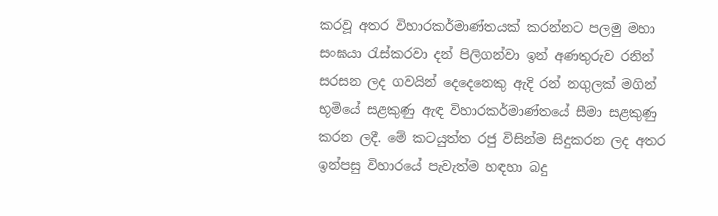කරවූ අතර විහාරකර්මාණ්තයක් කරන්නට පලමු මහා සංඝයා රැස්කරවා දන් පිලිගන්වා ඉන් අණතුරුව රනින් සරසන ලද ගවයින් දෙදෙනෙකු ඇදි රන් නගුලක් මගින් භූමියේ සළකුණු ඇඳ විහාරකර්මාණ්තයේ සීමා සළකුණු කරන ලදී. මේ කටයුත්ත රජු විසින්ම සිදුකරන ලද අතර ඉන්පසු විහාරයේ පැවැත්ම හඳහා බදු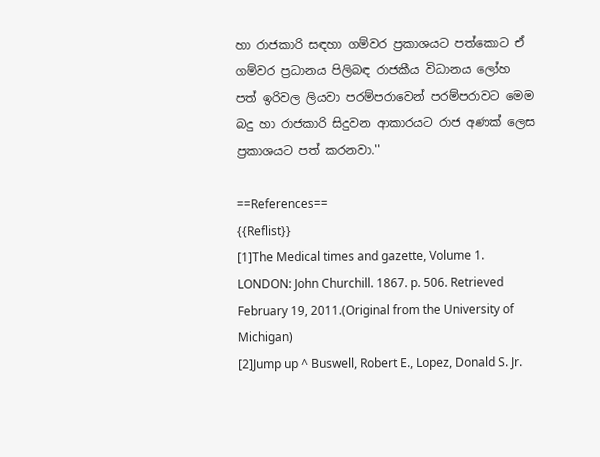හා රාජකාරි සඳහා ගම්වර ප්‍රකාශයට පත්කොට ඒ ගම්වර ප්‍රධානය පිලිබඳ රාජකීය විධානය ලෝහ පත් ඉරිවල ලියවා පරම්පරාවෙන් පරම්පරාවට මෙම බදු හා රාජකාරි සිදුවන ආකාරයට රාජ අණක් ලෙස ප්‍රකාශයට පත් කරනවා.''

==References==
{{Reflist}}
[1]The Medical times and gazette, Volume 1. LONDON: John Churchill. 1867. p. 506. Retrieved February 19, 2011.(Original from the University of Michigan)
[2]Jump up ^ Buswell, Robert E., Lopez, Donald S. Jr.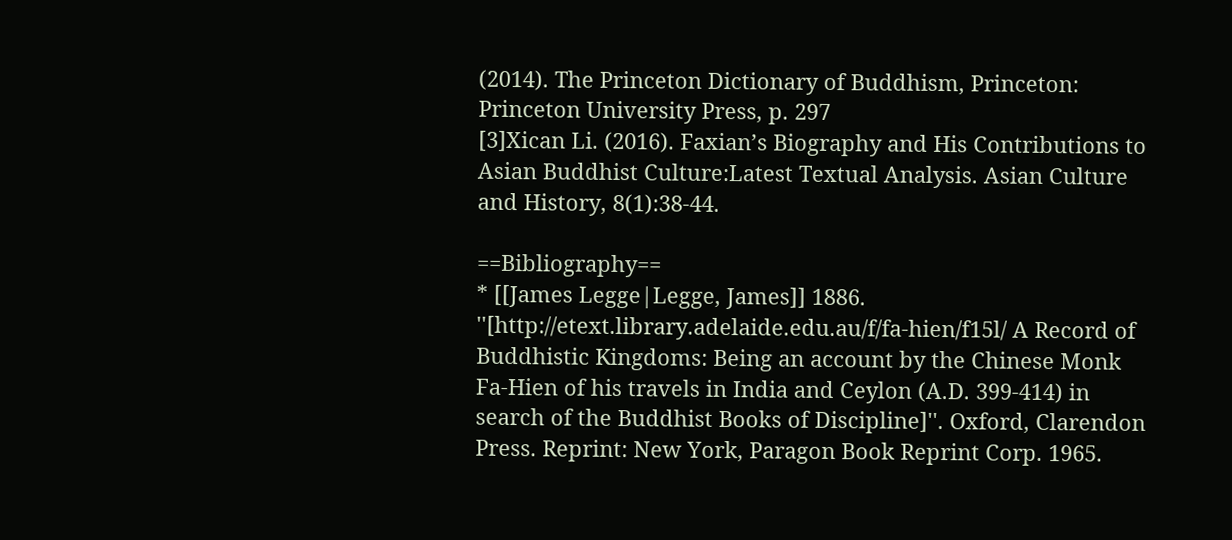(2014). The Princeton Dictionary of Buddhism, Princeton: Princeton University Press, p. 297
[3]Xican Li. (2016). Faxian’s Biography and His Contributions to Asian Buddhist Culture:Latest Textual Analysis. Asian Culture and History, 8(1):38-44.

==Bibliography==
* [[James Legge|Legge, James]] 1886. ''[http://etext.library.adelaide.edu.au/f/fa-hien/f15l/ A Record of Buddhistic Kingdoms: Being an account by the Chinese Monk Fa-Hien of his travels in India and Ceylon (A.D. 399-414) in search of the Buddhist Books of Discipline]''. Oxford, Clarendon Press. Reprint: New York, Paragon Book Reprint Corp. 1965.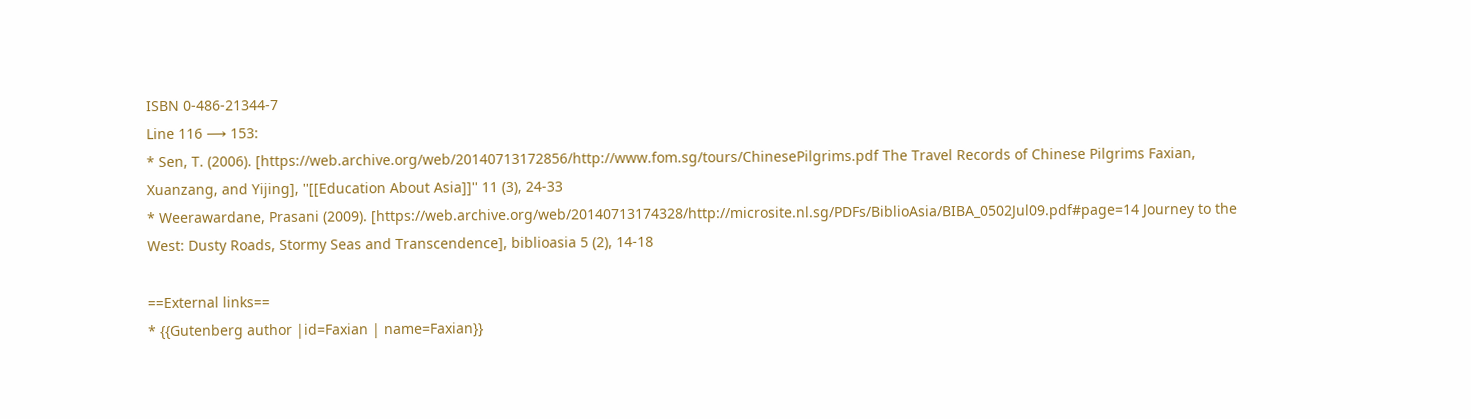ISBN 0-486-21344-7
Line 116 ⟶ 153:
* Sen, T. (2006). [https://web.archive.org/web/20140713172856/http://www.fom.sg/tours/ChinesePilgrims.pdf The Travel Records of Chinese Pilgrims Faxian, Xuanzang, and Yijing], ''[[Education About Asia]]'' 11 (3), 24-33
* Weerawardane, Prasani (2009). [https://web.archive.org/web/20140713174328/http://microsite.nl.sg/PDFs/BiblioAsia/BIBA_0502Jul09.pdf#page=14 Journey to the West: Dusty Roads, Stormy Seas and Transcendence], biblioasia 5 (2), 14-18

==External links==
* {{Gutenberg author |id=Faxian | name=Faxian}}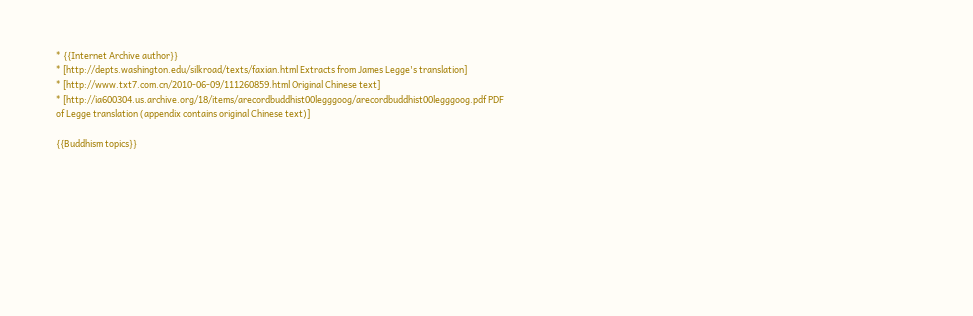* {{Internet Archive author}}
* [http://depts.washington.edu/silkroad/texts/faxian.html Extracts from James Legge's translation]
* [http://www.txt7.com.cn/2010-06-09/111260859.html Original Chinese text]
* [http://ia600304.us.archive.org/18/items/arecordbuddhist00legggoog/arecordbuddhist00legggoog.pdf PDF of Legge translation (appendix contains original Chinese text)]

{{Buddhism topics}}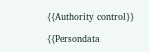{{Authority control}}

{{Persondata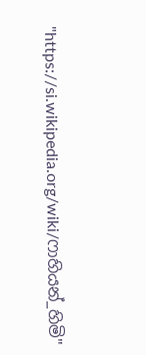"https://si.wikipedia.org/wiki/ෆාහියන්_හිමි"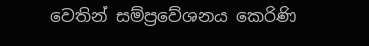වෙතින් සම්ප්‍රවේශනය කෙරිණි